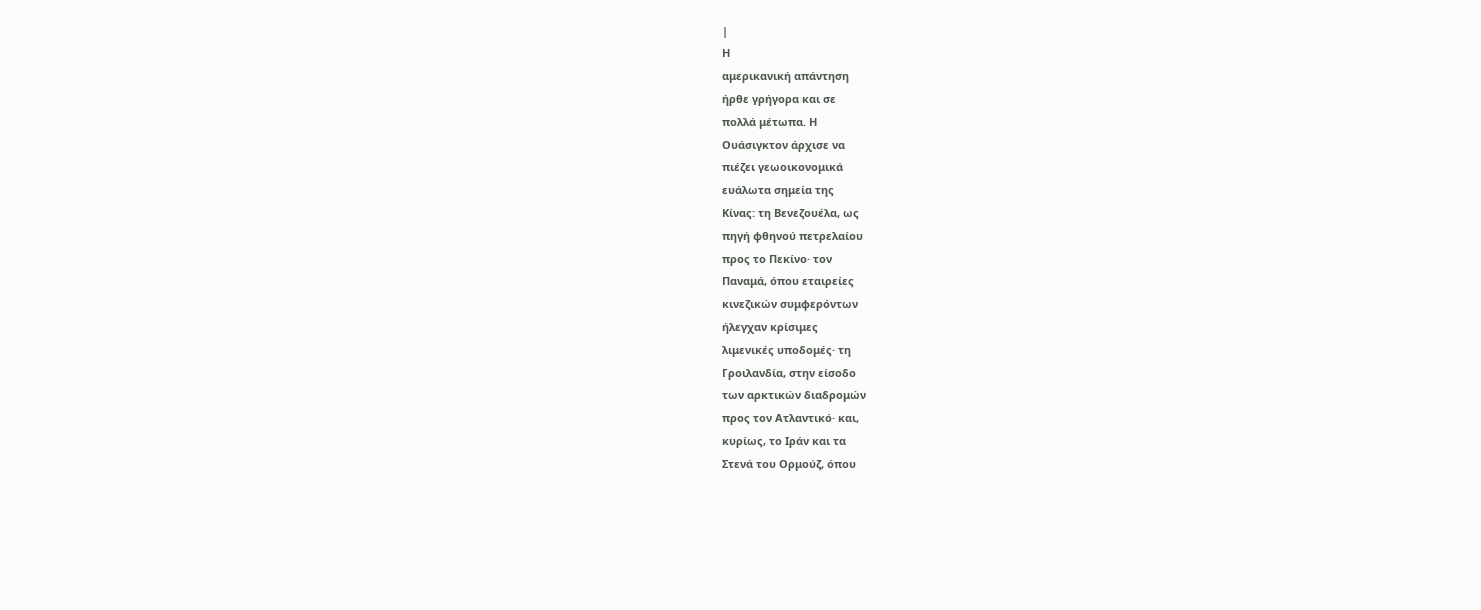|
Η
αμερικανική απάντηση
ήρθε γρήγορα και σε
πολλά μέτωπα. Η
Ουάσιγκτον άρχισε να
πιέζει γεωοικονομικά
ευάλωτα σημεία της
Κίνας: τη Βενεζουέλα, ως
πηγή φθηνού πετρελαίου
προς το Πεκίνο· τον
Παναμά, όπου εταιρείες
κινεζικών συμφερόντων
ήλεγχαν κρίσιμες
λιμενικές υποδομές· τη
Γροιλανδία, στην είσοδο
των αρκτικών διαδρομών
προς τον Ατλαντικό· και,
κυρίως, το Ιράν και τα
Στενά του Ορμούζ, όπου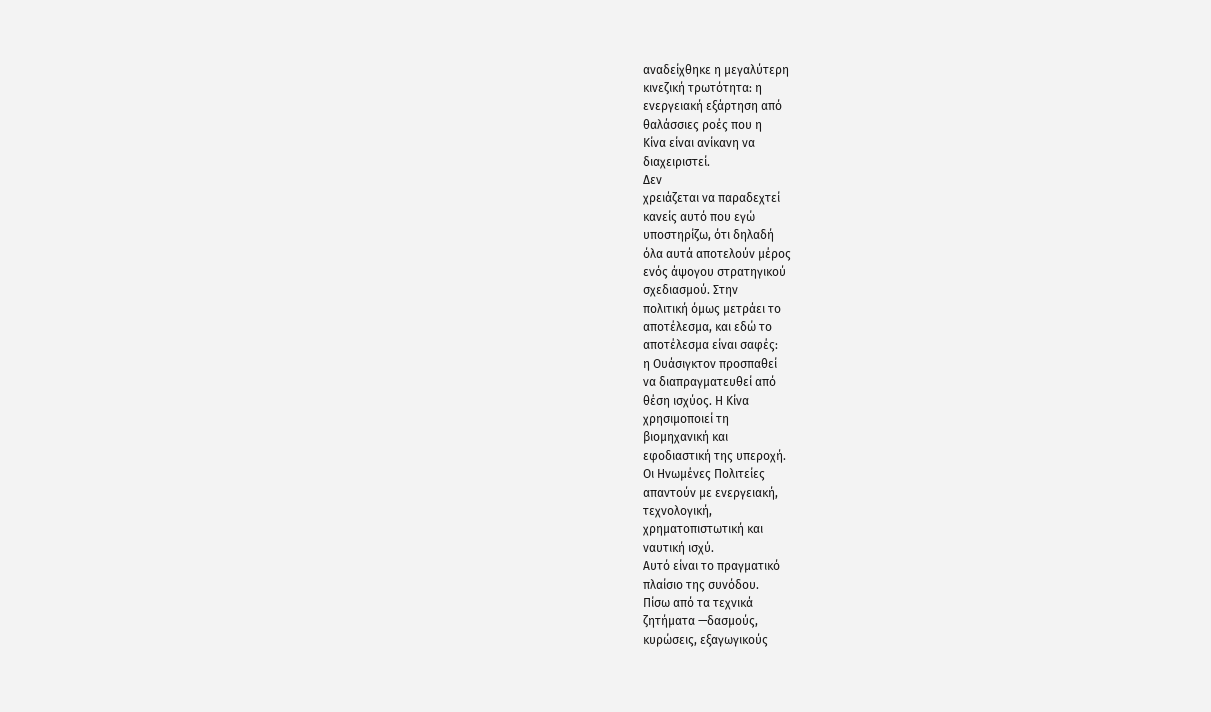αναδείχθηκε η μεγαλύτερη
κινεζική τρωτότητα: η
ενεργειακή εξάρτηση από
θαλάσσιες ροές που η
Κίνα είναι ανίκανη να
διαχειριστεί.
Δεν
χρειάζεται να παραδεχτεί
κανείς αυτό που εγώ
υποστηρίζω, ότι δηλαδή
όλα αυτά αποτελούν μέρος
ενός άψογου στρατηγικού
σχεδιασμού. Στην
πολιτική όμως μετράει το
αποτέλεσμα, και εδώ το
αποτέλεσμα είναι σαφές:
η Ουάσιγκτον προσπαθεί
να διαπραγματευθεί από
θέση ισχύος. Η Κίνα
χρησιμοποιεί τη
βιομηχανική και
εφοδιαστική της υπεροχή.
Οι Ηνωμένες Πολιτείες
απαντούν με ενεργειακή,
τεχνολογική,
χρηματοπιστωτική και
ναυτική ισχύ.
Αυτό είναι το πραγματικό
πλαίσιο της συνόδου.
Πίσω από τα τεχνικά
ζητήματα —δασμούς,
κυρώσεις, εξαγωγικούς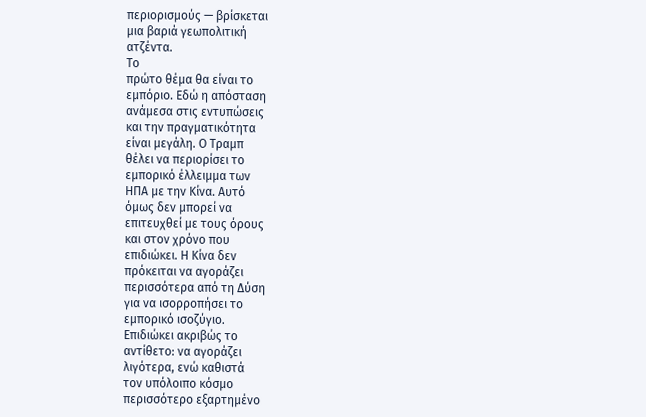περιορισμούς — βρίσκεται
μια βαριά γεωπολιτική
ατζέντα.
Το
πρώτο θέμα θα είναι το
εμπόριο. Εδώ η απόσταση
ανάμεσα στις εντυπώσεις
και την πραγματικότητα
είναι μεγάλη. Ο Τραμπ
θέλει να περιορίσει το
εμπορικό έλλειμμα των
ΗΠΑ με την Κίνα. Αυτό
όμως δεν μπορεί να
επιτευχθεί με τους όρους
και στον χρόνο που
επιδιώκει. Η Κίνα δεν
πρόκειται να αγοράζει
περισσότερα από τη Δύση
για να ισορροπήσει το
εμπορικό ισοζύγιο.
Επιδιώκει ακριβώς το
αντίθετο: να αγοράζει
λιγότερα, ενώ καθιστά
τον υπόλοιπο κόσμο
περισσότερο εξαρτημένο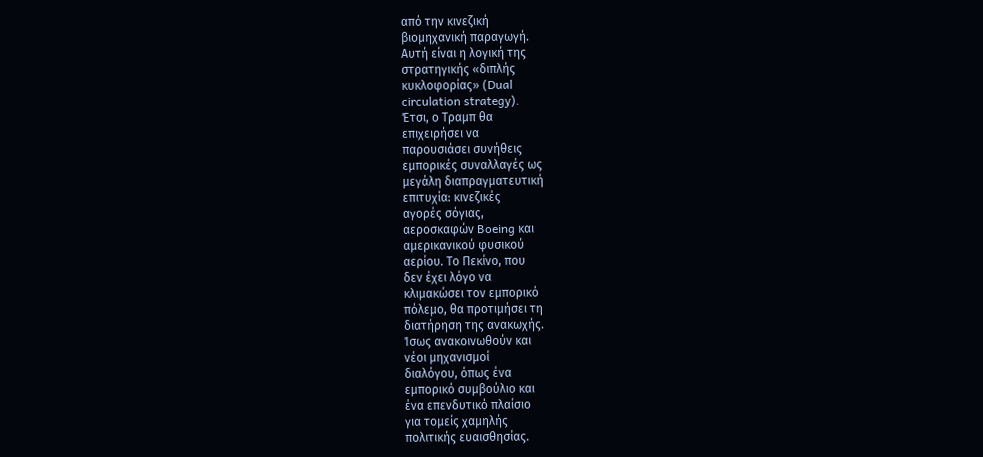από την κινεζική
βιομηχανική παραγωγή.
Αυτή είναι η λογική της
στρατηγικής «διπλής
κυκλοφορίας» (Dual
circulation strategy).
Έτσι, ο Τραμπ θα
επιχειρήσει να
παρουσιάσει συνήθεις
εμπορικές συναλλαγές ως
μεγάλη διαπραγματευτική
επιτυχία: κινεζικές
αγορές σόγιας,
αεροσκαφών Boeing και
αμερικανικού φυσικού
αερίου. Το Πεκίνο, που
δεν έχει λόγο να
κλιμακώσει τον εμπορικό
πόλεμο, θα προτιμήσει τη
διατήρηση της ανακωχής.
Ίσως ανακοινωθούν και
νέοι μηχανισμοί
διαλόγου, όπως ένα
εμπορικό συμβούλιο και
ένα επενδυτικό πλαίσιο
για τομείς χαμηλής
πολιτικής ευαισθησίας.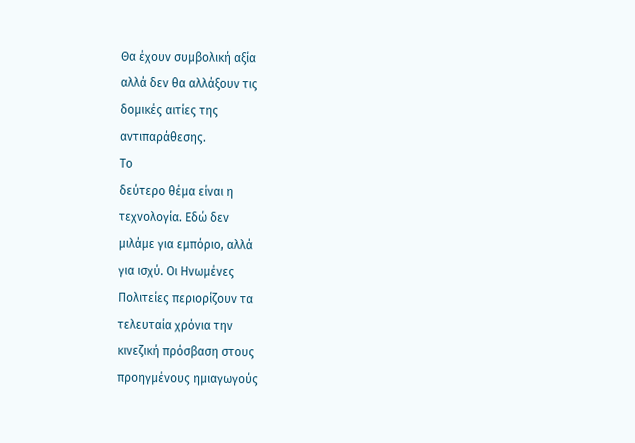Θα έχουν συμβολική αξία
αλλά δεν θα αλλάξουν τις
δομικές αιτίες της
αντιπαράθεσης.
Το
δεύτερο θέμα είναι η
τεχνολογία. Εδώ δεν
μιλάμε για εμπόριο, αλλά
για ισχύ. Οι Ηνωμένες
Πολιτείες περιορίζουν τα
τελευταία χρόνια την
κινεζική πρόσβαση στους
προηγμένους ημιαγωγούς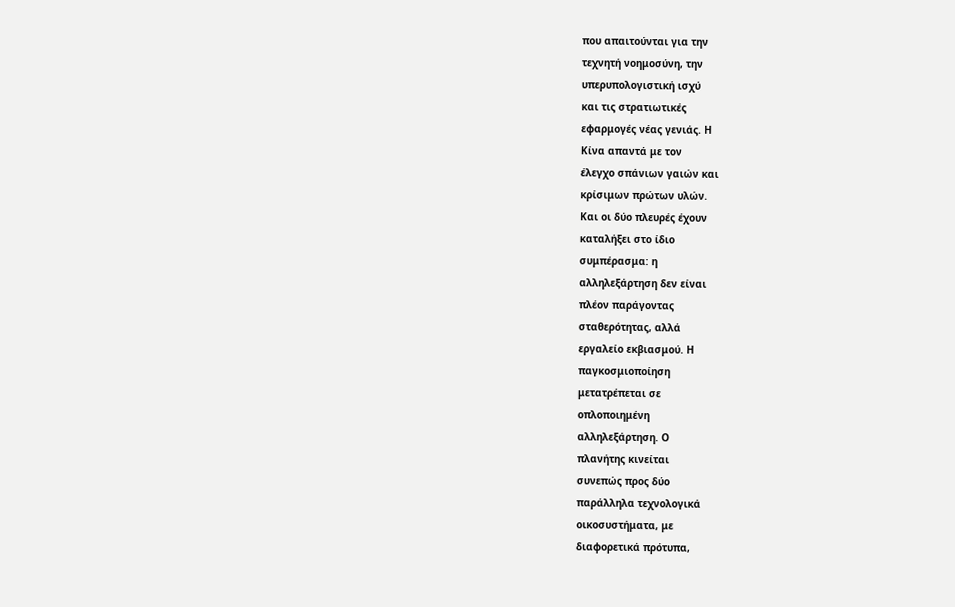που απαιτούνται για την
τεχνητή νοημοσύνη, την
υπερυπολογιστική ισχύ
και τις στρατιωτικές
εφαρμογές νέας γενιάς. Η
Κίνα απαντά με τον
έλεγχο σπάνιων γαιών και
κρίσιμων πρώτων υλών.
Και οι δύο πλευρές έχουν
καταλήξει στο ίδιο
συμπέρασμα: η
αλληλεξάρτηση δεν είναι
πλέον παράγοντας
σταθερότητας, αλλά
εργαλείο εκβιασμού. Η
παγκοσμιοποίηση
μετατρέπεται σε
οπλοποιημένη
αλληλεξάρτηση. Ο
πλανήτης κινείται
συνεπώς προς δύο
παράλληλα τεχνολογικά
οικοσυστήματα, με
διαφορετικά πρότυπα,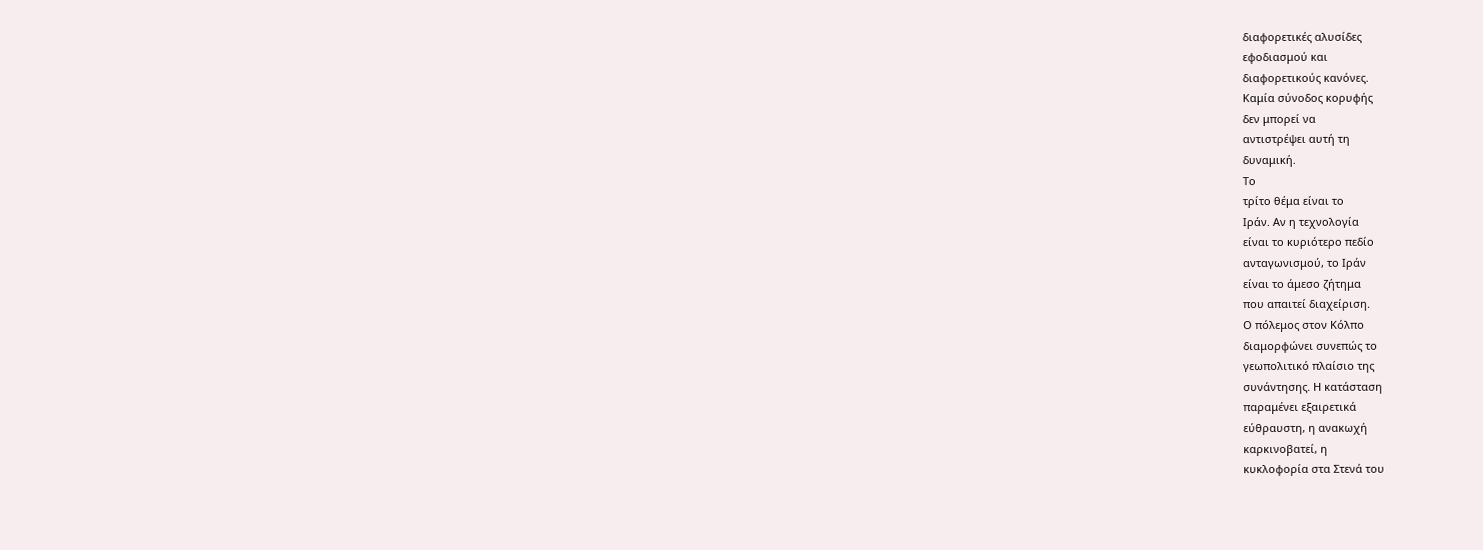διαφορετικές αλυσίδες
εφοδιασμού και
διαφορετικούς κανόνες.
Καμία σύνοδος κορυφής
δεν μπορεί να
αντιστρέψει αυτή τη
δυναμική.
Το
τρίτο θέμα είναι το
Ιράν. Αν η τεχνολογία
είναι το κυριότερο πεδίο
ανταγωνισμού, το Ιράν
είναι το άμεσο ζήτημα
που απαιτεί διαχείριση.
Ο πόλεμος στον Κόλπο
διαμορφώνει συνεπώς το
γεωπολιτικό πλαίσιο της
συνάντησης. Η κατάσταση
παραμένει εξαιρετικά
εύθραυστη, η ανακωχή
καρκινοβατεί, η
κυκλοφορία στα Στενά του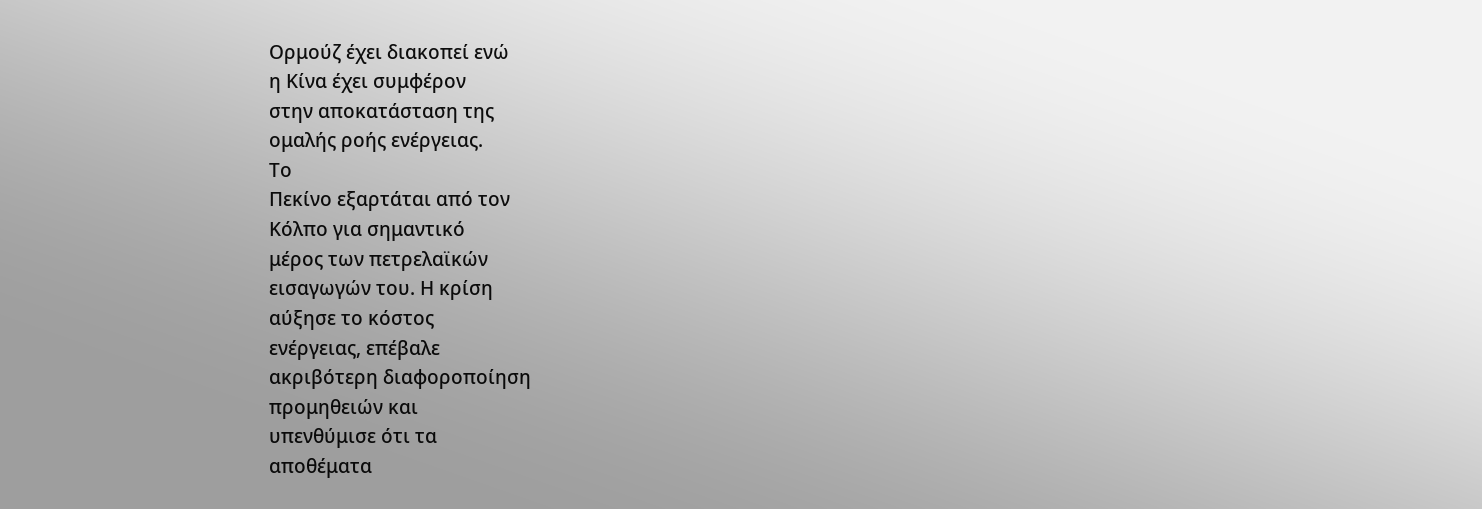Ορμούζ έχει διακοπεί ενώ
η Κίνα έχει συμφέρον
στην αποκατάσταση της
ομαλής ροής ενέργειας.
Το
Πεκίνο εξαρτάται από τον
Κόλπο για σημαντικό
μέρος των πετρελαϊκών
εισαγωγών του. Η κρίση
αύξησε το κόστος
ενέργειας, επέβαλε
ακριβότερη διαφοροποίηση
προμηθειών και
υπενθύμισε ότι τα
αποθέματα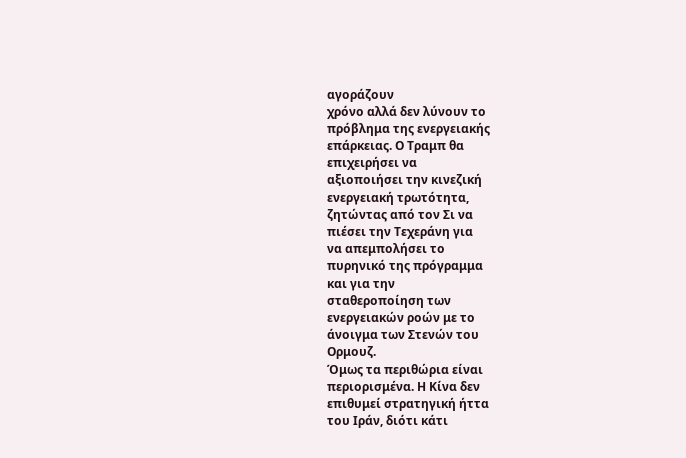αγοράζουν
χρόνο αλλά δεν λύνουν το
πρόβλημα της ενεργειακής
επάρκειας. Ο Τραμπ θα
επιχειρήσει να
αξιοποιήσει την κινεζική
ενεργειακή τρωτότητα,
ζητώντας από τον Σι να
πιέσει την Τεχεράνη για
να απεμπολήσει το
πυρηνικό της πρόγραμμα
και για την
σταθεροποίηση των
ενεργειακών ροών με το
άνοιγμα των Στενών του
Ορμουζ.
Όμως τα περιθώρια είναι
περιορισμένα. Η Κίνα δεν
επιθυμεί στρατηγική ήττα
του Ιράν, διότι κάτι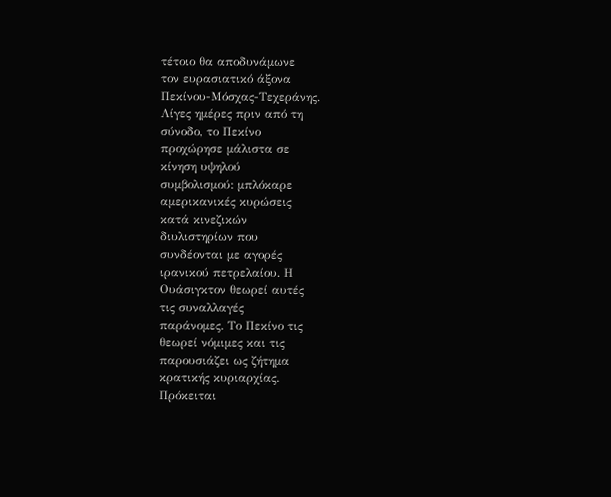τέτοιο θα αποδυνάμωνε
τον ευρασιατικό άξονα
Πεκίνου-Μόσχας-Τεχεράνης.
Λίγες ημέρες πριν από τη
σύνοδο, το Πεκίνο
προχώρησε μάλιστα σε
κίνηση υψηλού
συμβολισμού: μπλόκαρε
αμερικανικές κυρώσεις
κατά κινεζικών
διυλιστηρίων που
συνδέονται με αγορές
ιρανικού πετρελαίου. Η
Ουάσιγκτον θεωρεί αυτές
τις συναλλαγές
παράνομες. Το Πεκίνο τις
θεωρεί νόμιμες και τις
παρουσιάζει ως ζήτημα
κρατικής κυριαρχίας.
Πρόκειται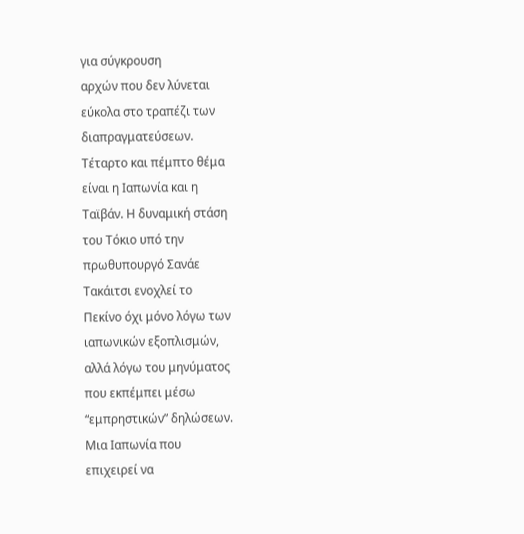για σύγκρουση
αρχών που δεν λύνεται
εύκολα στο τραπέζι των
διαπραγματεύσεων.
Τέταρτο και πέμπτο θέμα
είναι η Ιαπωνία και η
Ταϊβάν. Η δυναμική στάση
του Τόκιο υπό την
πρωθυπουργό Σανάε
Τακάιτσι ενοχλεί το
Πεκίνο όχι μόνο λόγω των
ιαπωνικών εξοπλισμών,
αλλά λόγω του μηνύματος
που εκπέμπει μέσω
“εμπρηστικών” δηλώσεων.
Μια Ιαπωνία που
επιχειρεί να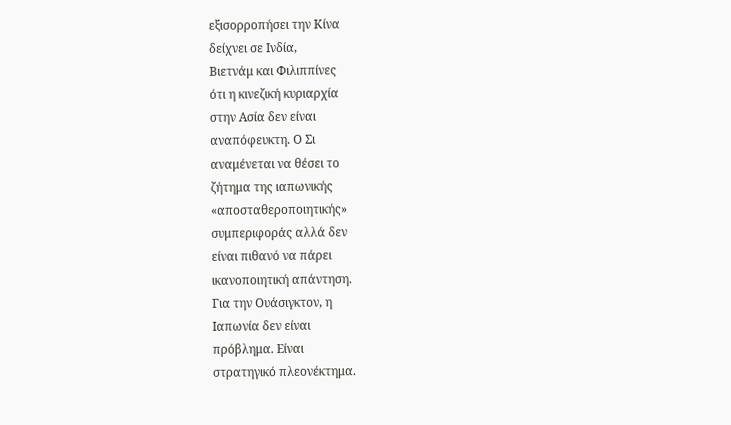εξισορροπήσει την Κίνα
δείχνει σε Ινδία,
Βιετνάμ και Φιλιππίνες
ότι η κινεζική κυριαρχία
στην Ασία δεν είναι
αναπόφευκτη. Ο Σι
αναμένεται να θέσει το
ζήτημα της ιαπωνικής
«αποσταθεροποιητικής»
συμπεριφοράς αλλά δεν
είναι πιθανό να πάρει
ικανοποιητική απάντηση.
Για την Ουάσιγκτον, η
Ιαπωνία δεν είναι
πρόβλημα. Είναι
στρατηγικό πλεονέκτημα.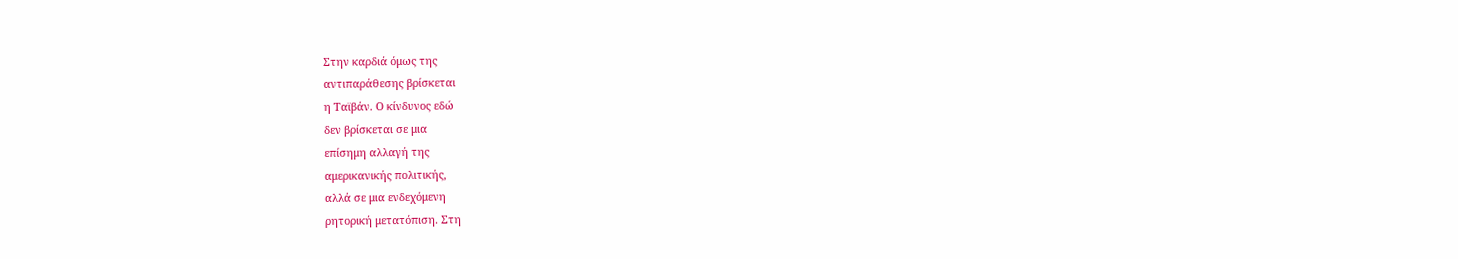Στην καρδιά όμως της
αντιπαράθεσης βρίσκεται
η Ταϊβάν. Ο κίνδυνος εδώ
δεν βρίσκεται σε μια
επίσημη αλλαγή της
αμερικανικής πολιτικής,
αλλά σε μια ενδεχόμενη
ρητορική μετατόπιση. Στη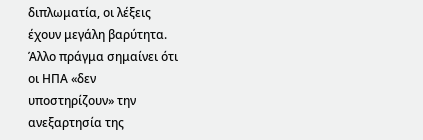διπλωματία, οι λέξεις
έχουν μεγάλη βαρύτητα.
Άλλο πράγμα σημαίνει ότι
οι ΗΠΑ «δεν
υποστηρίζουν» την
ανεξαρτησία της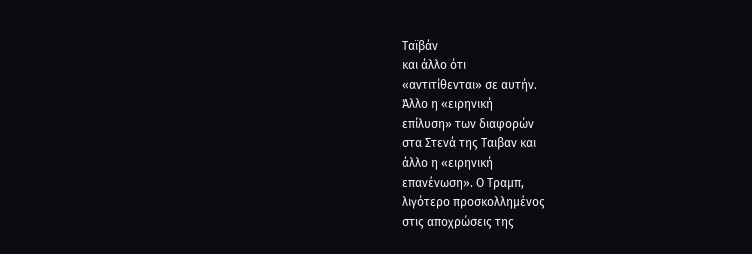Ταϊβάν
και άλλο ότι
«αντιτίθενται» σε αυτήν.
Άλλο η «ειρηνική
επίλυση» των διαφορών
στα Στενά της Ταιβαν και
άλλο η «ειρηνική
επανένωση». Ο Τραμπ,
λιγότερο προσκολλημένος
στις αποχρώσεις της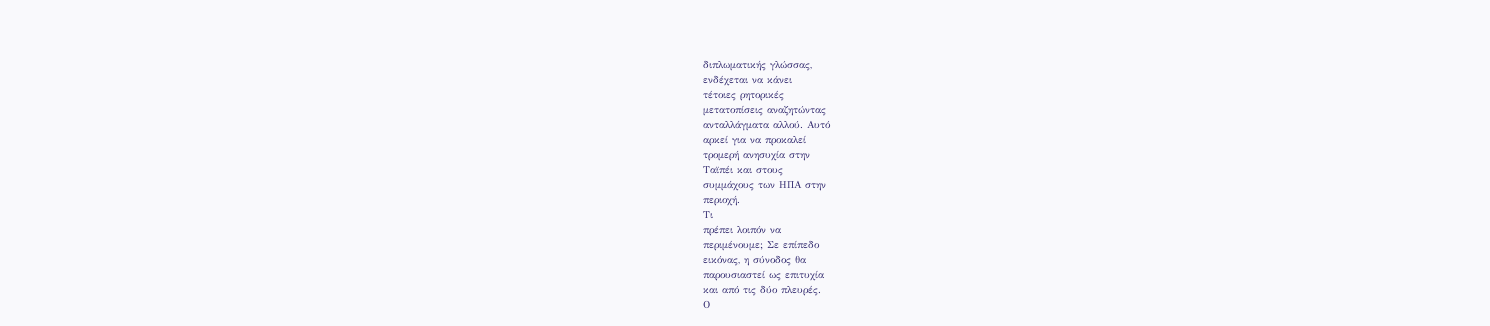διπλωματικής γλώσσας,
ενδέχεται να κάνει
τέτοιες ρητορικές
μετατοπίσεις αναζητώντας
ανταλλάγματα αλλού. Αυτό
αρκεί για να προκαλεί
τρομερή ανησυχία στην
Ταϊπέι και στους
συμμάχους των ΗΠΑ στην
περιοχή.
Τι
πρέπει λοιπόν να
περιμένουμε; Σε επίπεδο
εικόνας, η σύνοδος θα
παρουσιαστεί ως επιτυχία
και από τις δύο πλευρές.
Ο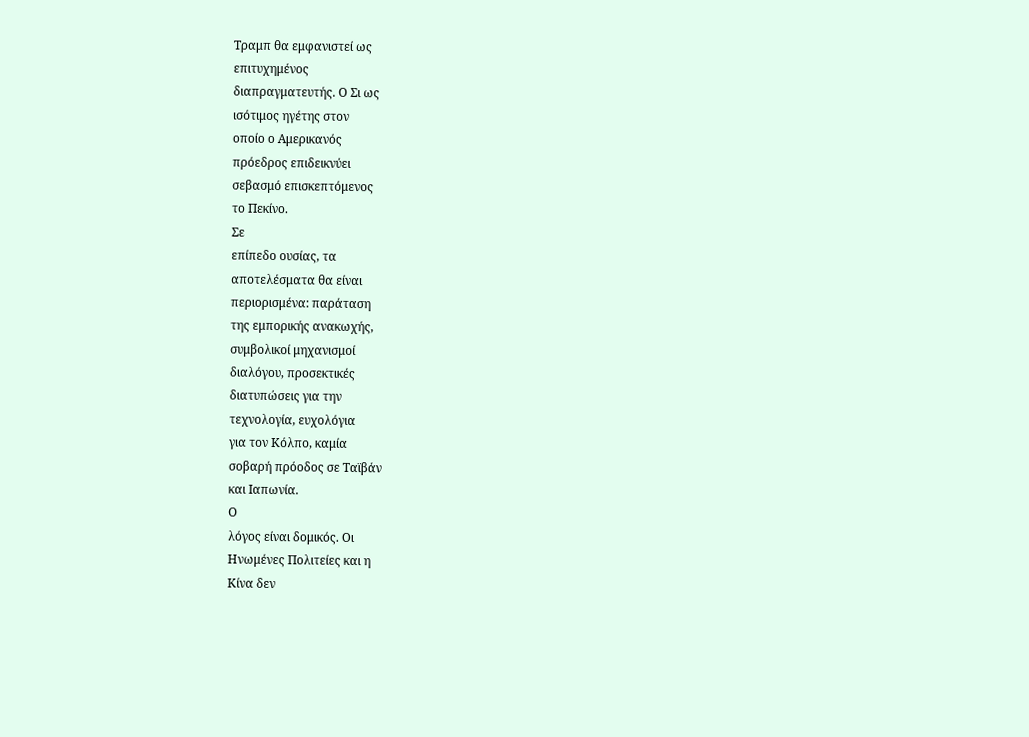Τραμπ θα εμφανιστεί ως
επιτυχημένος
διαπραγματευτής. Ο Σι ως
ισότιμος ηγέτης στον
οποίο ο Αμερικανός
πρόεδρος επιδεικνύει
σεβασμό επισκεπτόμενος
το Πεκίνο.
Σε
επίπεδο ουσίας, τα
αποτελέσματα θα είναι
περιορισμένα: παράταση
της εμπορικής ανακωχής,
συμβολικοί μηχανισμοί
διαλόγου, προσεκτικές
διατυπώσεις για την
τεχνολογία, ευχολόγια
για τον Κόλπο, καμία
σοβαρή πρόοδος σε Ταϊβάν
και Ιαπωνία.
Ο
λόγος είναι δομικός. Οι
Ηνωμένες Πολιτείες και η
Κίνα δεν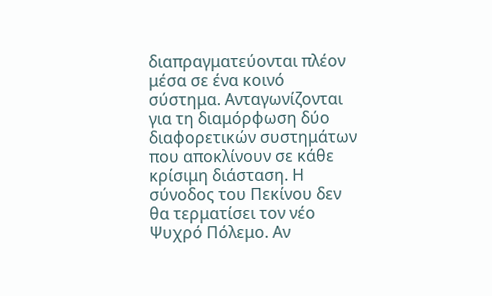διαπραγματεύονται πλέον
μέσα σε ένα κοινό
σύστημα. Ανταγωνίζονται
για τη διαμόρφωση δύο
διαφορετικών συστημάτων
που αποκλίνουν σε κάθε
κρίσιμη διάσταση. Η
σύνοδος του Πεκίνου δεν
θα τερματίσει τον νέο
Ψυχρό Πόλεμο. Αν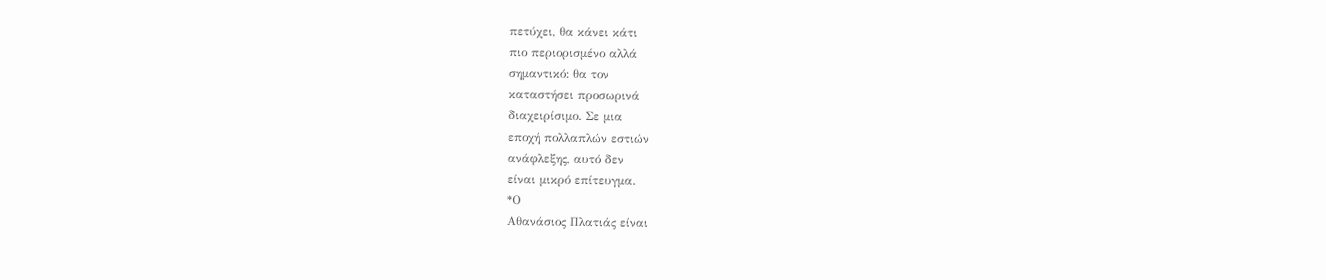πετύχει, θα κάνει κάτι
πιο περιορισμένο αλλά
σημαντικό: θα τον
καταστήσει προσωρινά
διαχειρίσιμο. Σε μια
εποχή πολλαπλών εστιών
ανάφλεξης, αυτό δεν
είναι μικρό επίτευγμα.
*Ο
Αθανάσιος Πλατιάς είναι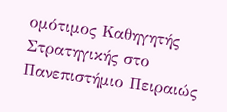ομότιμος Καθηγητής
Στρατηγικής στο
Πανεπιστήμιο Πειραιώς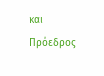και Πρόεδρος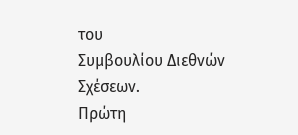του
Συμβουλίου Διεθνών
Σχέσεων.
Πρώτη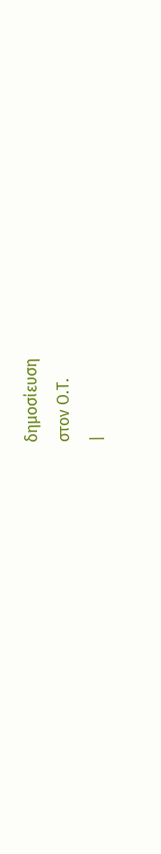δημοσίευση
στον Ο.Τ.
|